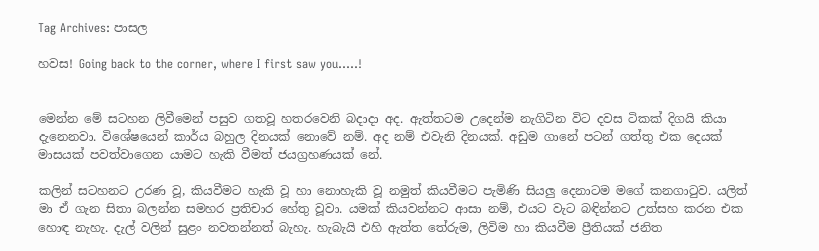Tag Archives: පාසල

හවස! Going back to the corner, where I first saw you…..!


මෙන්න මේ සටහන ලිවීමෙන් පසුව ගතවූ හතරවෙනි බදාදා අද. ඇත්තටම උදෙන්ම නැගිටින විට දවස ටිකක් දිගයි කියා දැනෙනවා. විශේෂයෙන් කාර්ය බහුල දිනයක් නොවේ නම්. අද නම් එවැනි දිනයක්. අඩුම ගානේ පටන් ගත්තු එක දෙයක් මාසයක් පවත්වාගෙන යාමට හැකි වීමත් ජයග්‍රහණයක් නේ.

කලින් සටහනට උරණ වූ, කියවීමට හැකි වූ හා නොහැකි වූ නමුත් කියවීමට පැමිණි සියලු දෙනාටම මගේ කනගාටුව. යලිත් මා ඒ ගැන සිතා බලන්න සමහර ප්‍රතිචාර හේතු වූවා. යමක් කියවන්නට ආසා නම්, එයට වැට බඳින්නට උත්සහ කරන එක හොඳ නැහැ. දැල් වලින් සුළං නවතන්නත් බැහැ. හැබැයි එහි ඇත්ත තේරුම, ලිවිම හා කියවීම ප්‍රීතියක් ජනිත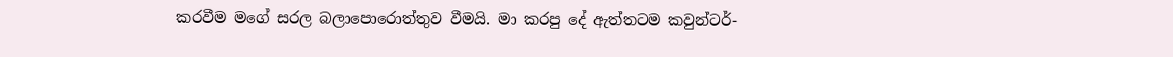කරවීම මගේ සරල බලාපොරොත්තුව වීමයි. මා කරපු දේ ඇත්තටම කවුන්ටර්-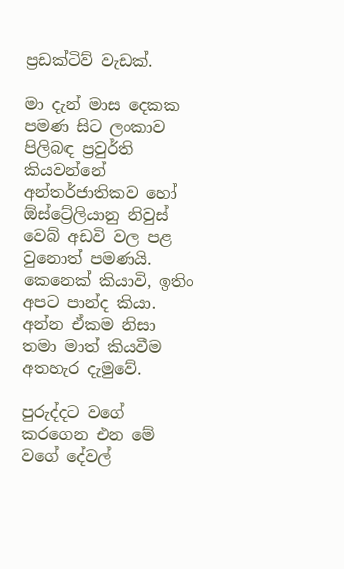ප්‍රඩක්ටිව් වැඩක්.

මා දැන් මාස දෙකක පමණ සිට ලංකාව පිලිබඳ ප්‍රවුර්ති කියවන්නේ අන්තර්ජාතිකව හෝ ඕස්ට්‍රේලියානු නිවුස් වෙබ් අඩවි වල පළ වුනොත් පමණයි. කෙනෙක් කියාවි, ඉතිං අපට පාන්ද කියා. අන්න ඒකම නිසා තමා මාත් කියවීම අතහැර දැමුවේ.

පුරුද්දට වගේ කරගෙන එන මේ වගේ දේවල්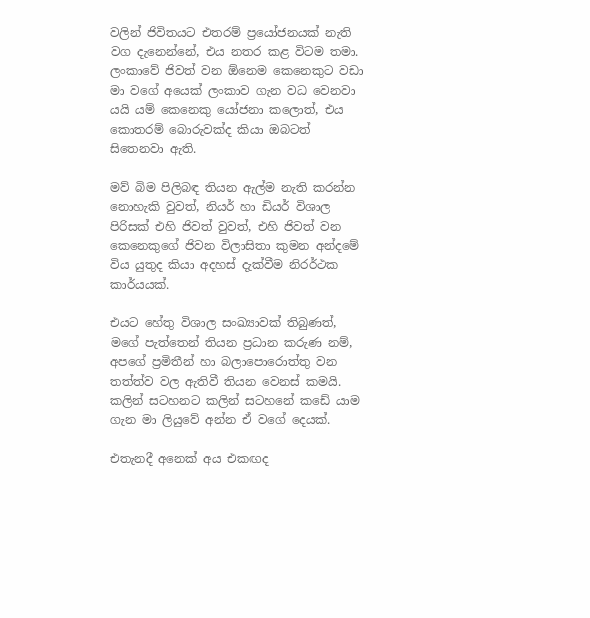වලින් ජිවිතයට එතරම් ප්‍රයෝජනයක් නැති වග දැනෙන්නේ, එය නතර කළ විටම තමා. ලංකාවේ ජිවත් වන ඕනෙම කෙනෙකුට වඩා මා වගේ අයෙක් ලංකාව ගැන වධ වෙනවා යයි යම් කෙනෙකු යෝජනා කලොත්, එය කොතරම් බොරුවක්ද කියා ඔබටත් සිතෙනවා ඇති.

මව් බිම පිලිබඳ තියන ඇල්ම නැති කරන්න නොහැකි වුවත්, නියර් හා ඩියර් විශාල පිරිසක් එහි ජිවත් වුවත්, එහි ජිවත් වන කෙනෙකුගේ ජිවන විලාසිතා කුමන අන්දමේ විය යුතුද කියා අදහස් දැක්වීම නිරර්ථක කාර්යයක්.

එයට හේතු විශාල සංඛ්‍යාවක් තිබුණත්, මගේ පැත්තෙන් තියන ප්‍රධාන කරුණ නම්, අපගේ ප්‍රමිතීන් හා බලාපොරොත්තු වන තත්ත්ව වල ඇතිවී තියන වෙනස් කමයි. කලින් සටහනට කලින් සටහනේ කඩේ යාම ගැන මා ලියුවේ අන්න ඒ වගේ දෙයක්.

එතැනදී අනෙක් අය එකඟද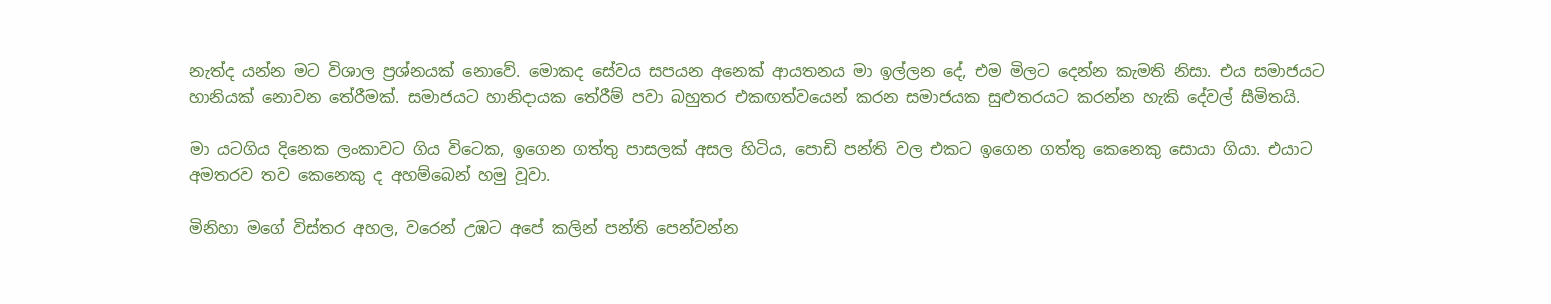නැත්ද යන්න මට විශාල ප්‍රශ්නයක් නොවේ. මොකද සේවය සපයන අනෙක් ආයතනය මා ඉල්ලන දේ, එම මිලට දෙන්න කැමති නිසා. එය සමාජයට හානියක් නොවන තේරීමක්. සමාජයට හානිදායක තේරීම් පවා බහුතර එකඟත්වයෙන් කරන සමාජයක සුළුතරයට කරන්න හැකි දේවල් සීමිතයි.

මා යටගිය දිනෙක ලංකාවට ගිය විටෙක, ඉගෙන ගත්තු පාසලක් අසල හිටිය, පොඩි පන්ති වල එකට ඉගෙන ගත්තු කෙනෙකු සොයා ගියා. එයාට අමතරව තව කෙනෙකු ද අහම්බෙන් හමු වූවා.

මිනිහා මගේ විස්තර අහල, වරෙන් උඹට අපේ කලින් පන්ති පෙන්වන්න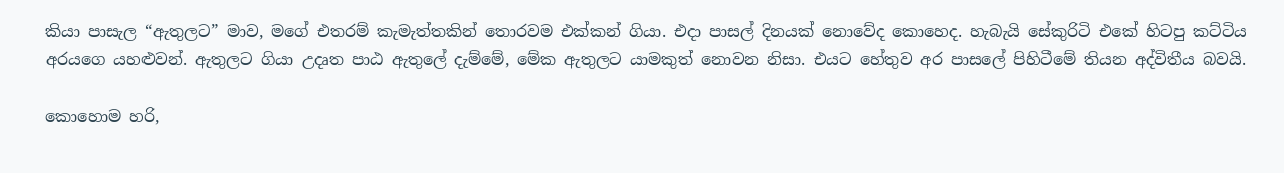කියා පාසැල “ඇතුලට” මාව, මගේ එතරම් කැමැත්තකින් තොරවම එක්කන් ගියා. එදා පාසල් දිනයක් නොවේද කොහෙද. හැබැයි සේකුරිටි එකේ හිටපු කට්ටිය අරයගෙ යහළුවන්. ඇතුලට ගියා උදෘත පාඨ ඇතුලේ දැම්මේ, මේක ඇතුලට යාමකුත් නොවන නිසා. එයට හේතුව අර පාසලේ පිහිටීමේ තියන අද්විතීය බවයි.

කොහොම හරි,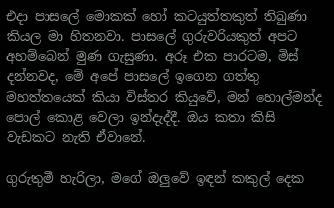එදා පාසලේ මොකක් හෝ කටයුත්තකුත් තිබුණා කියල මා හිතනවා. පාසලේ ගුරුවරියකුත් අපට අහම්බෙන් මුණ ගැසුණා. අරූ එක පාරටම, මිස් දන්නවද, මේ අපේ පාසලේ ඉගෙන ගත්තු මහත්තයෙක් කියා විස්තර කියුවේ, මන් හොල්මන්ද පොල් කොළ වෙලා ඉන්දැද්දී. ඔය කතා කිසි වැඩකට නැති ඒවානේ.

ගුරුතුමී හැරිලා, මගේ ඔලුවේ ඉඳන් කකුල් දෙක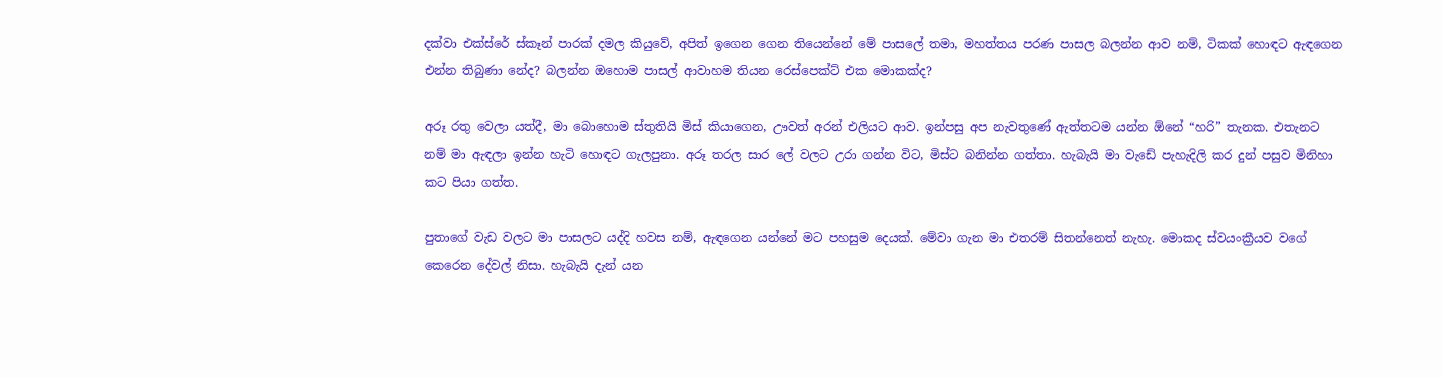දක්වා එක්ස්රේ ස්කෑන් පාරක් දමල කියුවේ, අපිත් ඉගෙන ගෙන තියෙන්නේ මේ පාසලේ තමා, මහත්තය පරණ පාසල බලන්න ආව නම්, ටිකක් හොඳට ඇඳගෙන එන්න තිබුණා නේද? බලන්න ඔහොම පාසල් ආවාහම තියන රෙස්පෙක්ට් එක මොකක්ද?

අරූ රතු වෙලා යත්දී, මා බොහොම ස්තුතියි මිස් කියාගෙන, ඌවත් අරන් එලියට ආව. ඉන්පසු අප නැවතුණේ ඇත්තටම යන්න ඕනේ “හරි” තැනක. එතැනට නම් මා ඇඳලා ඉන්න හැටි හොඳට ගැලපුනා. අරූ තරල සාර ලේ වලට උරා ගන්න විට, මිස්ට බනින්න ගත්තා. හැබැයි මා වැඩේ පැහැදිලි කර දුන් පසුව මිනිහා කට පියා ගත්ත.

පුතාගේ වැඩ වලට මා පාසලට යද්දි හවස නම්, ඇඳගෙන යන්නේ මට පහසුම දෙයක්. මේවා ගැන මා එතරම් සිතන්නෙත් නැහැ. මොකද ස්වයංක්‍රීයව වගේ කෙරෙන දේවල් නිසා. හැබැයි දැන් යන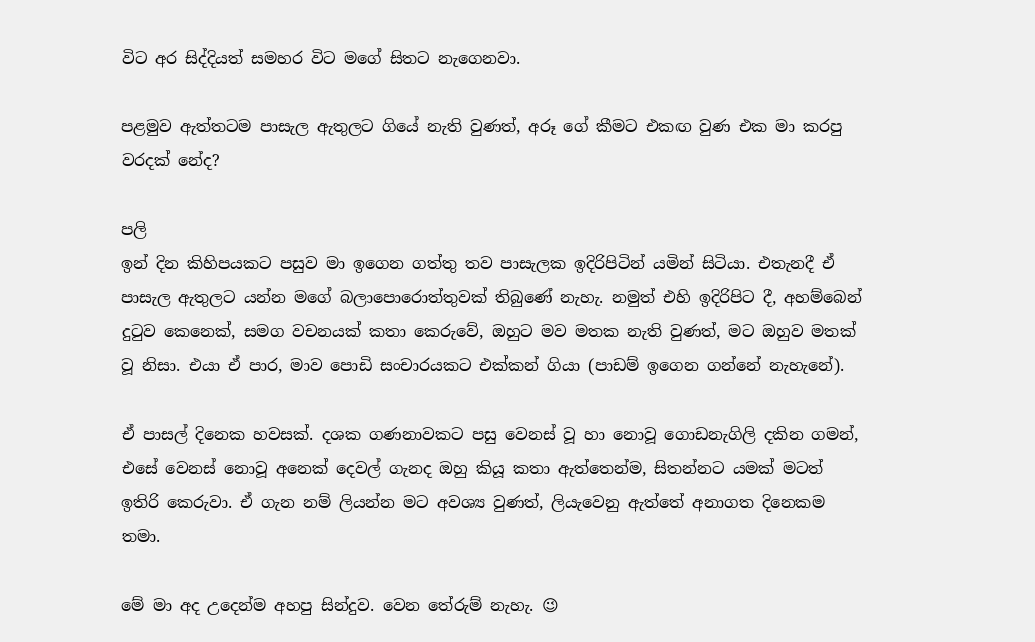විට අර සිද්දියත් සමහර විට මගේ සිතට නැගෙනවා.

පළමුව ඇත්තටම පාසැල ඇතුලට ගියේ නැති වුණත්, අරූ ගේ කීමට එකඟ වුණ එක මා කරපු වරදක් නේද?

පලි
ඉන් දින කිහිපයකට පසුව මා ඉගෙන ගත්තු තව පාසැලක ඉදිරිපිටින් යමින් සිටියා. එතැනදී ඒ පාසැල ඇතුලට යන්න මගේ බලාපොරොත්තුවක් තිබුණේ නැහැ. නමුත් එහි ඉදිරිපිට දී, අහම්බෙන් දුටුව කෙනෙක්, සමග වචනයක් කතා කෙරුවේ, ඔහුට මව මතක නැති වුණත්, මට ඔහුව මතක් වූ නිසා. එයා ඒ පාර, මාව පොඩි සංචාරයකට එක්කන් ගියා (පාඩම් ඉගෙන ගන්නේ නැහැනේ).

ඒ පාසල් දිනෙක හවසක්. දශක ගණනාවකට පසු වෙනස් වූ හා නොවූ ගොඩනැගිලි දකින ගමන්, එසේ වෙනස් නොවූ අනෙක් දෙවල් ගැනද ඔහු කියූ කතා ඇත්තෙන්ම, සිතන්නට යමක් මටත් ඉතිරි කෙරුවා. ඒ ගැන නම් ලියන්න මට අවශ්‍ය වුණත්, ලියැවෙනු ඇත්තේ අනාගත දිනෙකම තමා.

මේ මා අද උදෙන්ම අහපු සින්දුව. වෙන තේරුම් නැහැ. 😉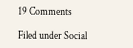19 Comments

Filed under Social